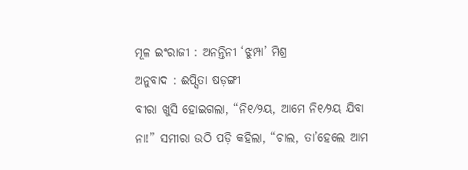ମୂଳ ଇଂରାଜୀ : ଅନନ୍ତିନୀ ‘ଝୁମ୍ପା’ ମିଶ୍ର
ଅନୁବାଦ : ଈପ୍ସିତା ଷଡ଼ଙ୍ଗୀ
ବୀରା ଖୁସି ହୋଇଗଲା, “ନି୧⁄୨ୟ, ଆମେ ନି୧⁄୨ୟ ଯିବା ନା!” ସମୀରା ଉଠି ପଡ଼ି କହିଲା, “ଚାଲ, ତା’ହେଲେ ଆମ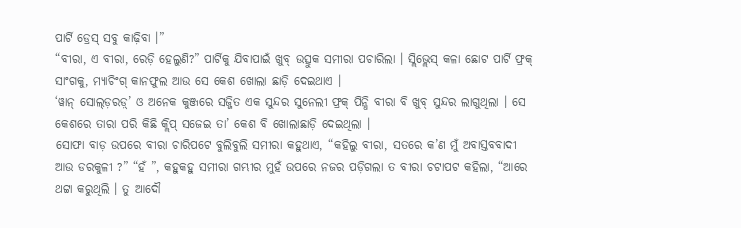ପାର୍ଟି ଡ୍ରେସ୍ ସବୁ କାଢ଼ିବା ।”
“ବୀରା, ଏ ବୀରା, ରେଡ଼ି ହେଲୁଣି?” ପାର୍ଟିକୁ ଯିବାପାଇଁ ଖୁବ୍ ଉତ୍ସୁକ ସମୀରା ପଚାରିଲା । ସ୍ଲିଭ୍ଲେସ୍ କଳା ଛୋଟ ପାର୍ଟି ଫ୍ରକ୍ ସାଂଗକୁ, ମ୍ୟାଚିଂଗ୍ କାନଫୁଲ ଆଉ ସେ କେଶ ଖୋଲା ଛାଡ଼ି ଦେଇଥାଏ ।
‘ୱାନ୍ ସୋଲ୍ଡ଼ରଡ଼୍’ ଓ ଅନେକ କୁଞ୍ଜରେ ସଜ୍ଜିତ ଏକ ସୁନ୍ଦର ସୁନେଲୀ ଫ୍ରକ୍ ପିନ୍ଧି ବୀରା ବି ଖୁବ୍ ସୁନ୍ଦର ଲାଗୁଥିଲା । ସେ କେଶରେ ତାରା ପରି କିଛି କ୍ଲିପ୍ ସଜେଇ ତା’ କେଶ ବି ଖୋଲାଛାଡ଼ି ଦେଇଥିଲା ।
ସୋଫା ବାଡ଼ ଉପରେ ବୀରା ଚାରିପଟେ ବୁଲିବୁଲି ସମୀରା କହୁଥାଏ, “କହିଲୁ ବୀରା, ସତରେ କ’ଣ ମୁଁ ଅବାସ୍ତବବାଦୀ ଆଉ ଡରକୁଳୀ ?” “ହଁ ”, କହୁକହୁ ସମୀରା ଗମ୍ଭୀର ମୁହଁ ଉପରେ ନଜର ପଡ଼ିଗଲା ତ ବୀରା ଚଟାପଟ କହିଲା, “ଆରେ ଥଟ୍ଟା କରୁଥିଲି । ତୁ ଆଦୌ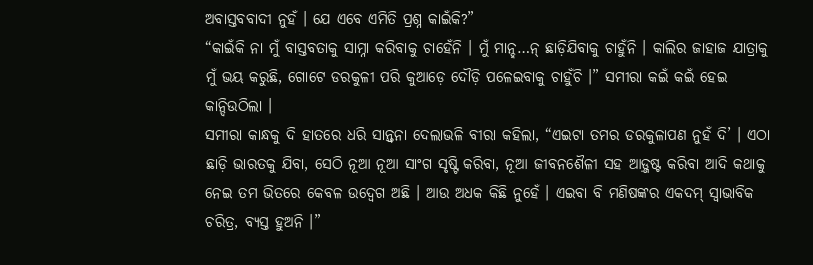ଅବାସ୍ତବବାଦୀ ନୁହଁ । ଯେ ଏବେ ଏମିତି ପ୍ରଶ୍ନ କାଇଁକି?”
“କାଇଁକି ନା ମୁଁ ବାସ୍ତବତାକୁ ସାମ୍ନା କରିବାକୁ ଚାହେଁନି । ମୁଁ ମାନ୍ହ…ନ୍ ଛାଡ଼ିଯିବାକୁ ଚାହୁଁନି । କାଲିର ଜାହାଜ ଯାତ୍ରାକୁ ମୁଁ ଭୟ କରୁଛି, ଗୋଟେ ଡରକୁଳୀ ପରି କୁଆଡ଼େ ଦୌଡ଼ି ପଳେଇବାକୁ ଚାହୁଁଚି ।” ସମୀରା କଇଁ କଇଁ ହେଇ କାନ୍ଦିଉଠିଲା ।
ସମୀରା କାନ୍ଧକୁ ଦି ହାତରେ ଧରି ସାନ୍ତ୍ୱନା ଦେଲାଭଳି ବୀରା କହିଲା, “ଏଇଟା ତମର ଡରକୁଳାପଣ ନୁହଁ ଦି’ । ଏଠା ଛାଡ଼ି ଭାରତକୁ ଯିବା, ସେଠି ନୂଆ ନୂଆ ସାଂଗ ସୃଷ୍ଟି କରିବା, ନୂଆ ଜୀବନଶୈଳୀ ସହ ଆଡ଼୍ଜଷ୍ଟ କରିବା ଆଦି କଥାକୁ ନେଇ ତମ ଭିତରେ କେବଳ ଉଦ୍ବେଗ ଅଛି । ଆଉ ଅଧକ କିଛି ନୁହେଁ । ଏଇବା ବି ମଣିଷଙ୍କର ଏକଦମ୍ ସ୍ୱାଭାବିକ ଚରିତ୍ର, ବ୍ୟସ୍ତ ହୁଅନି ।”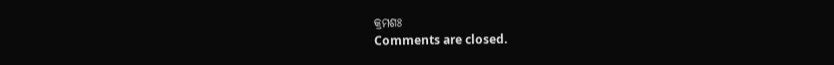କ୍ରମଶଃ
Comments are closed.